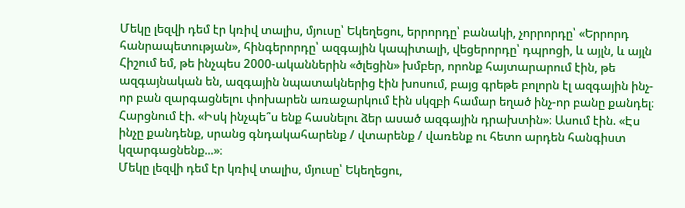Մեկը լեզվի դեմ էր կռիվ տալիս, մյուսը՝ Եկեղեցու, երրորդը՝ բանակի, չորրորդը՝ «Երրորդ հանրապետության», հինգերորդը՝ ազգային կապիտալի, վեցերորդը՝ դպրոցի, և այլն, և այլն
Հիշում եմ, թե ինչպես 2000-ականներին «ծլեցին» խմբեր, որոնք հայտարարում էին, թե ազգայնական են, ազգային նպատակներից էին խոսում, բայց գրեթե բոլորն էլ ազգային ինչ-որ բան զարգացնելու փոխարեն առաջարկում էին սկզբի համար եղած ինչ-որ բանը քանդել։
Հարցնում էի. «Իսկ ինչպե՞ս ենք հասնելու ձեր ասած ազգային դրախտին»։ Ասում էին. «Էս ինչը քանդենք, սրանց գնդակահարենք / վտարենք / վառենք ու հետո արդեն հանգիստ կզարգացնենք...»։
Մեկը լեզվի դեմ էր կռիվ տալիս, մյուսը՝ Եկեղեցու,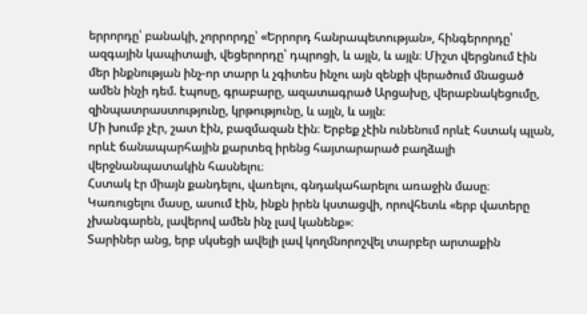երրորդը՝ բանակի, չորրորդը՝ «Երրորդ հանրապետության», հինգերորդը՝ ազգային կապիտալի, վեցերորդը՝ դպրոցի, և այլն, և այլն։ Միշտ վերցնում էին մեր ինքնության ինչ-որ տարր և չգիտես ինչու այն զենքի վերածում մնացած ամեն ինչի դեմ. էպոսը, գրաբարը, ազատագրած Արցախը, վերաբնակեցումը, զինպատրաստությունը, կրթությունը, և այլն, և այլն։
Մի խումբ չէր, շատ էին, բազմազան էին։ Երբեք չէին ունենում որևէ հստակ պլան, որևէ ճանապարհային քարտեզ իրենց հայտարարած բաղձալի վերջնանպատակին հասնելու։
Հստակ էր միայն քանդելու, վառելու, գնդակահարելու առաջին մասը։ Կառուցելու մասը, ասում էին, ինքն իրեն կստացվի, որովհետև «երբ վատերը չխանգարեն, լավերով ամեն ինչ լավ կանենք»։
Տարիներ անց, երբ սկսեցի ավելի լավ կողմնորոշվել տարբեր արտաքին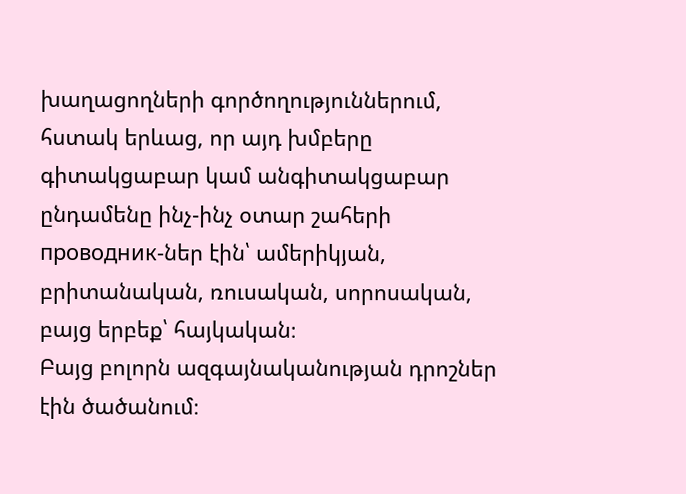խաղացողների գործողություններում, հստակ երևաց, որ այդ խմբերը գիտակցաբար կամ անգիտակցաբար ընդամենը ինչ-ինչ օտար շահերի проводник-ներ էին՝ ամերիկյան, բրիտանական, ռուսական, սորոսական, բայց երբեք՝ հայկական։
Բայց բոլորն ազգայնականության դրոշներ էին ծածանում։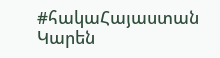#հակաՀայաստան
Կարեն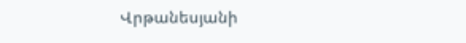Վրթանեսյանի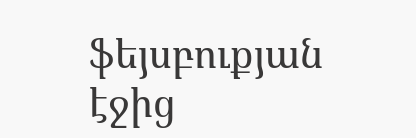ֆեյսբուքյան էջից